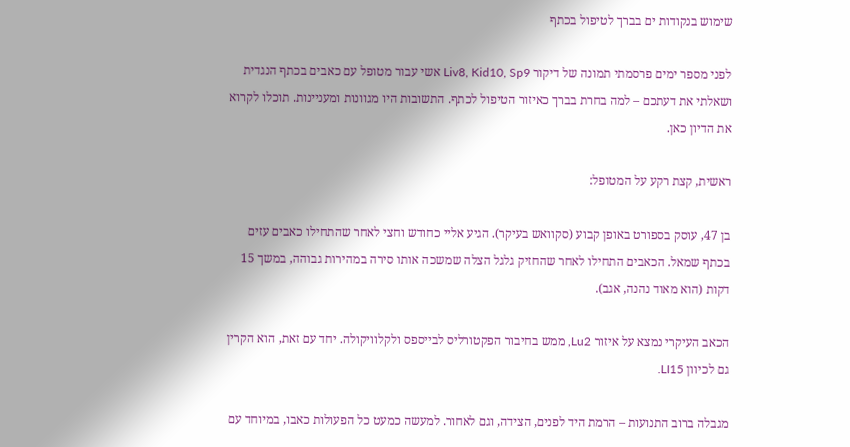שימוש בנקודות ים בברך לטיפול בכתף

לפני מספר ימים פרסמתי תמונה של דיקור Liv8, Kid10, Sp9 אשי עבור מטופל עם כאבים בכתף הנגדית ושאלתי את דעתכם – למה בחרת בברך כאיזור הטיפול לכתף. התשובות היו מגוונות ומעניינות. תוכלו לקרוא את הדיון כאן.

ראשית, קצת רקע על המטופל:

בן 47, עוסק בספורט באופן קבוע (סקוואש בעיקר). הגיע אליי כחודש וחצי לאחר שהתחילו כאבים עזים בכתף שמאל. הכאבים התחילו לאחר שהחזיק גלגל הצלה שמשכה אותו סירה במהירות גבוהה, במשך 15 דקות (הוא מאוד נהנה, אגב).

הכאב העיקרי נמצא על איזור Lu2, ממש בחיבור הפקטורליס לבייספס ולקלוויקולה. יחד עם זאת, הוא הקרין גם לכיוון LI15.

מגבלה ברוב התנועות – הרמת היד לפנים, הצידה, וגם לאחור. למעשה כמעט כל הפעולות כאבו, במיוחד עם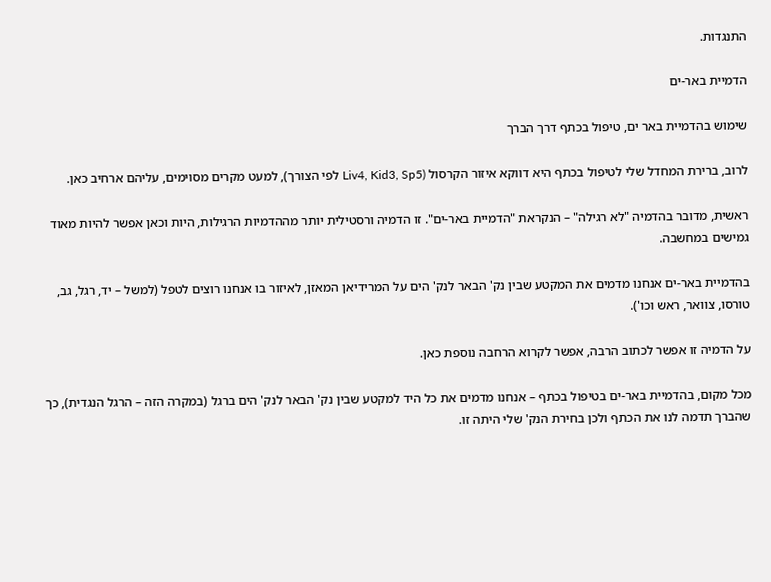התנגדות.

הדמיית באר-ים

שימוש בהדמיית באר ים, טיפול בכתף דרך הברך

לרוב, ברירת המחדל שלי לטיפול בכתף היא דווקא איזור הקרסול (Liv4, Kid3, Sp5 לפי הצורך), למעט מקרים מסוימים, עליהם ארחיב כאן.

ראשית, מדובר בהדמיה "לא רגילה" – הנקראת "הדמיית באר-ים". זו הדמיה ורסטילית יותר מההדמיות הרגילות, היות וכאן אפשר להיות מאוד גמישים במחשבה.

בהדמיית באר-ים אנחנו מדמים את המקטע שבין נק' הבאר לנק' הים על המרידיאן המאזן, לאיזור בו אנחנו רוצים לטפל (למשל – יד, רגל, גב, טורסו, צוואר, ראש וכו').

על הדמיה זו אפשר לכתוב הרבה, אפשר לקרוא הרחבה נוספת כאן.

מכל מקום, בהדמיית באר-ים בטיפול בכתף – אנחנו מדמים את כל היד למקטע שבין נק' הבאר לנק' הים ברגל (במקרה הזה – הרגל הנגדית), כך שהברך תדמה לנו את הכתף ולכן בחירת הנק' שלי היתה זו.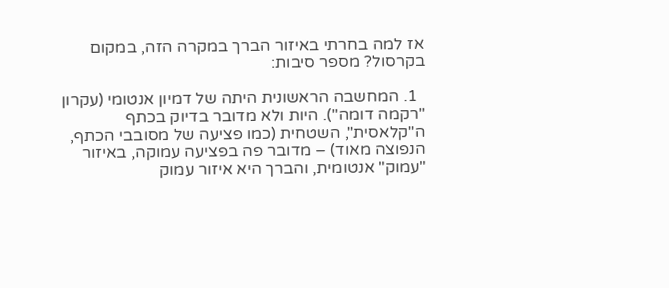אז למה בחרתי באיזור הברך במקרה הזה, במקום בקרסול? מספר סיבות:

  1. המחשבה הראשונית היתה של דמיון אנטומי (עקרון "רקמה דומה"). היות ולא מדובר בדיוק בכתף ה"קלאסית", השטחית (כמו פציעה של מסובבי הכתף, הנפוצה מאוד) – מדובר פה בפציעה עמוקה, באיזור "עמוק" אנטומית, והברך היא איזור עמוק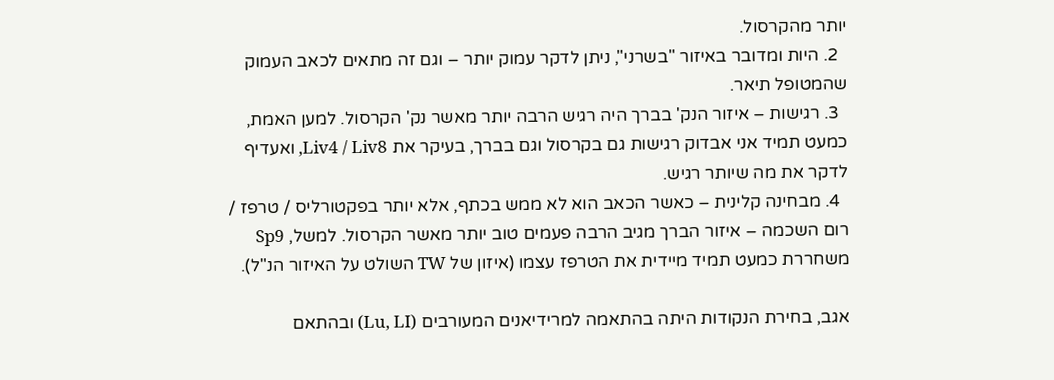יותר מהקרסול.
  2. היות ומדובר באיזור "בשרני", ניתן לדקר עמוק יותר – וגם זה מתאים לכאב העמוק שהמטופל תיאר.
  3. רגישות – איזור הנק' בברך היה רגיש הרבה יותר מאשר נק' הקרסול. למען האמת, כמעט תמיד אני אבדוק רגישות גם בקרסול וגם בברך, בעיקר את Liv4 / Liv8, ואעדיף לדקר את מה שיותר רגיש.
  4. מבחינה קלינית – כאשר הכאב הוא לא ממש בכתף, אלא יותר בפקטורליס / טרפז / רום השכמה – איזור הברך מגיב הרבה פעמים טוב יותר מאשר הקרסול. למשל, Sp9 משחררת כמעט תמיד מיידית את הטרפז עצמו (איזון של TW השולט על האיזור הנ"ל).

אגב, בחירת הנקודות היתה בהתאמה למרידיאנים המעורבים (Lu, LI) ובהתאם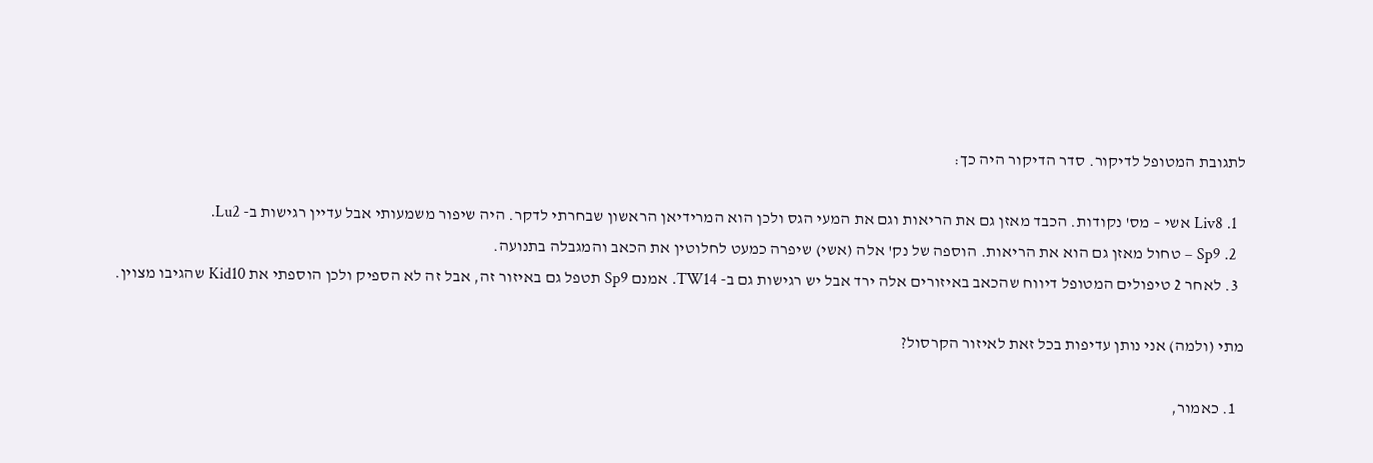לתגובת המטופל לדיקור. סדר הדיקור היה כך:

  1. Liv8 אשי – מס' נקודות. הכבד מאזן גם את הריאות וגם את המעי הגס ולכן הוא המרידיאן הראשון שבחרתי לדקר. היה שיפור משמעותי אבל עדיין רגישות ב- Lu2.
  2. Sp9 – טחול מאזן גם הוא את הריאות. הוספה של נק' אלה (אשי) שיפרה כמעט לחלוטין את הכאב והמגבלה בתנועה.
  3. לאחר 2 טיפולים המטופל דיווח שהכאב באיזורים אלה ירד אבל יש רגישות גם ב- TW14. אמנם Sp9 תטפל גם באיזור זה, אבל זה לא הספיק ולכן הוספתי את Kid10 שהגיבו מצוין.

מתי (ולמה) אני נותן עדיפות בכל זאת לאיזור הקרסול?

  1. כאמור,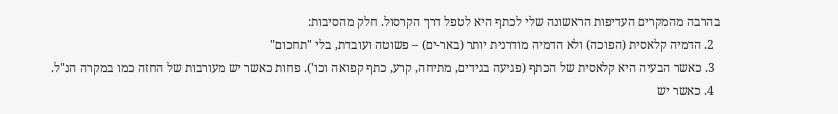בהרבה מהמקרים העדיפות הראשונה שלי לכתף היא לטפל דרך הקרסול. חלק מהסיבות:
  2. הדמיה קלאסית (הפוכה) ולא הדמיה מודרנית יותר (באר-ים) – פשוטה ועובדת, בלי "תחכום"
  3. כאשר הבעיה היא קלאסית של הכתף (פגיעה בגידים, מתיחה, קרע, כתף קפואה וכו'). פחות כאשר יש מעורבות של החזה כמו במקרה הנ"ל.
  4. כאשר יש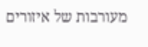מעורבות של איזורים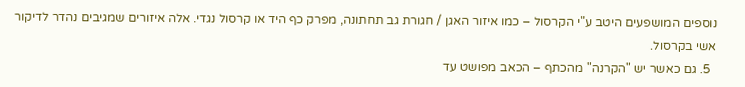נוספים המושפעים היטב ע"י הקרסול – כמו איזור האגן / חגורת גב תחתונה, מפרק כף היד או קרסול נגדי. אלה איזורים שמגיבים נהדר לדיקור אשי בקרסול.
  5. גם כאשר יש "הקרנה" מהכתף – הכאב מפושט עד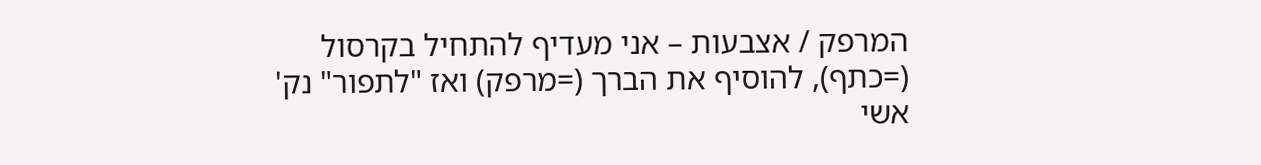המרפק / אצבעות – אני מעדיף להתחיל בקרסול (=כתף), להוסיף את הברך (=מרפק) ואז "לתפור" נק' אשי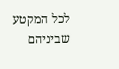לכל המקטע שביניהם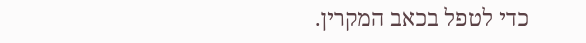כדי לטפל בכאב המקרין.